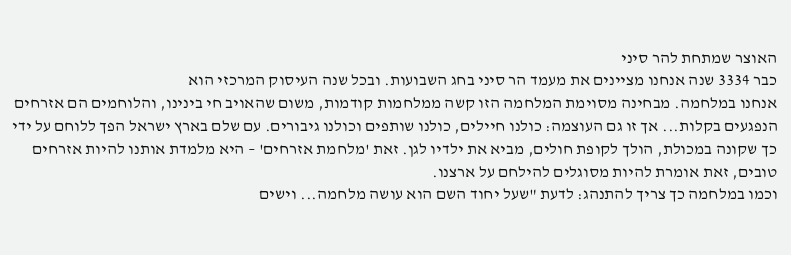האוצר שמתחת להר סיני
כבר 3334 שנה אנחנו מציינים את מעמד הר סיני בחג השבועות. ובכל שנה העיסוק המרכזי הוא
אנחנו במלחמה. מבחינה מסוימת המלחמה הזו קשה ממלחמות קודמות, משום שהאויב חי בינינו, והלוחמים הם אזרחים הנפגעים בקלות... אך זו גם העוצמה: כולנו חיילים, כולנו שותפים וכולנו גיבורים. עם שלם בארץ ישראל הפך ללוחם על ידי כך שקונה במכולת, הולך לקופת חולים, מביא את ילדיו לגן. זאת 'מלחמת אזרחים' – היא מלמדת אותנו להיות אזרחים טובים, זאת אומרת להיות מסוגלים להילחם על ארצנו.
וכמו במלחמה כך צריך להתנהג: לדעת "שעל יחוד השם הוא עושה מלחמה... וישים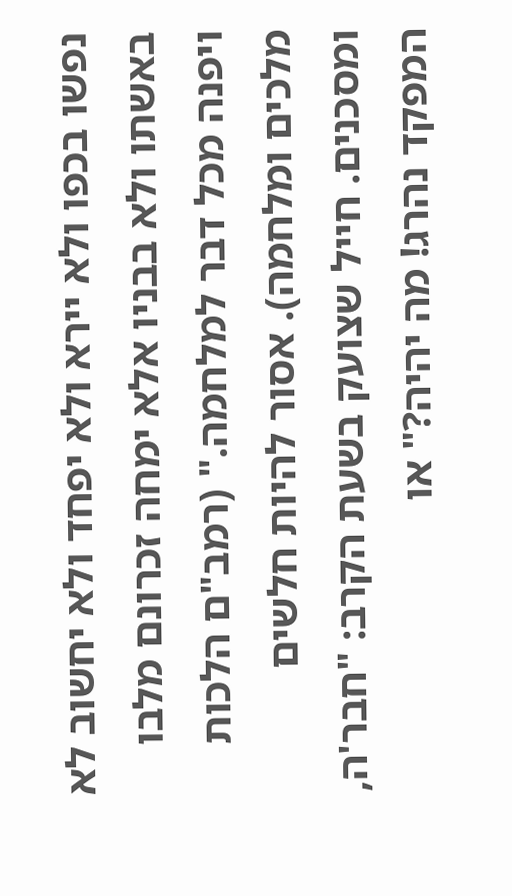נפשו בכפו ולא יירא ולא יפחד ולא יחשוב לא באשתו ולא בבניו אלא ימחה זכרונם מלבו ויפנה מכל דבר למלחמה." (רמב"ם הלכות מלכים ומלחמה). אסור להיות חלשים ומסכנים. חייל שצועק בשעת הקרב: "חבר'ה, המפקד נהרג! מה יהיה?" או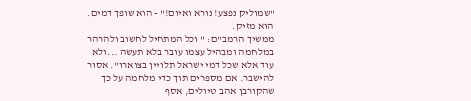"שמוליק נפצע! נורא ואיום!" - הוא שופך דמים. הוא מזיק.
ממשיך הרמב"ם: " וכל המתחיל לחשוב ולהרהר במלחמה ומבהיל עצמו עובר בלא תעשה ...ולא עוד אלא שכל דמי ישראל תלויין בצוארו". אסור להישבר. אם מספרים תוך כדי מלחמה על כך שהקורבן אהב טיולים, אסף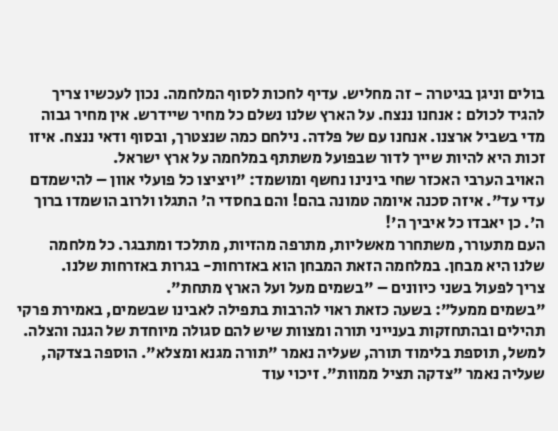בולים וניגן בגיטרה - זה מחליש. עדיף לחכות לסוף המלחמה. נכון לעכשיו צריך להגיד לכולם : אנחנו ננצח. על הארץ שלנו נשלם כל מחיר שיידרש. אין מחיר גבוה מדי בשביל ארצנו. אנחנו עם של פלדה. נילחם כמה שנצטרך, ובסוף ודאי ננצח. איזו זכות היא להיות שייך לדור שבפועל משתתף במלחמה על ארץ ישראל.
האויב הערבי האכזר שחי בינינו נחשף ומושמד: "ויציצו כל פועלי אוון – להישמדם עדי עד". איזה סכנה איומה טמונה בהם! והם בחסדי ה' התגלו ולרוב הושמדו ברוך ה'. כן יאבדו כל איביך ה'!
העם מתעורר, משתחרר מאשליות, מתרפה מהזיות, מתלכד ומתבגר. כל מלחמה שלנו היא מבחן. במלחמה הזאת המבחן הוא באזרחות- בגרות באזרחות שלנו.
צריך לפעול בשני כיוונים – "בשמים מעל ועל הארץ מתחת".
"בשמים ממעל": בשעה כזאת ראוי להרבות בתפילה לאבינו שבשמים, באמירת פרקי תהילים ובהתחזקות בענייני תורה ומצוות שיש להם סגולה מיוחדת של הגנה והצלה. למשל, תוספת בלימוד תורה, שעליה נאמר "תורה מגנא ומצלא". הוספה בצדקה, שעליה נאמר "צדקה תציל ממוות". זיכוי עוד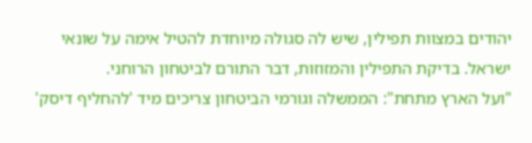יהודים במצוות תפילין, שיש לה סגולה מיוחדת להטיל אימה על שונאי ישראל. בדיקת התפילין והמזוזות, דבר התורם לביטחון הרוחני.
"ועל הארץ מתחת": הממשלה וגורמי הביטחון צריכים מיד 'להחליף דיסק'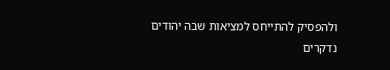ולהפסיק להתייחס למציאות שבה יהודים נדקרים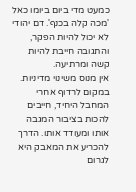כמעט מדי ביום ביומו כאל 'מכה קלה בכנף'. דם יהודי לא יכול להיות הפקר, והתגובה חייבת להיות קשה ומרתיעה.
אין מנוס משינוי מדיניות. במקום לרדוף אחרי המחבל היחיד, חייבים להכות בציבור המגבה אותו ומעודד אותו. הדרך להכריע את המאבק היא לגרום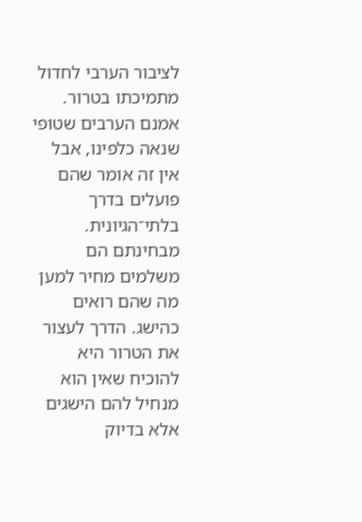לציבור הערבי לחדול מתמיכתו בטרור.
אמנם הערבים שטופי שנאה כלפינו, אבל אין זה אומר שהם פועלים בדרך בלתי־הגיונית. מבחינתם הם משלמים מחיר למען מה שהם רואים כהישג. הדרך לעצור את הטרור היא להוכיח שאין הוא מנחיל להם הישגים אלא בדיוק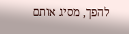להפך, מסיג אותם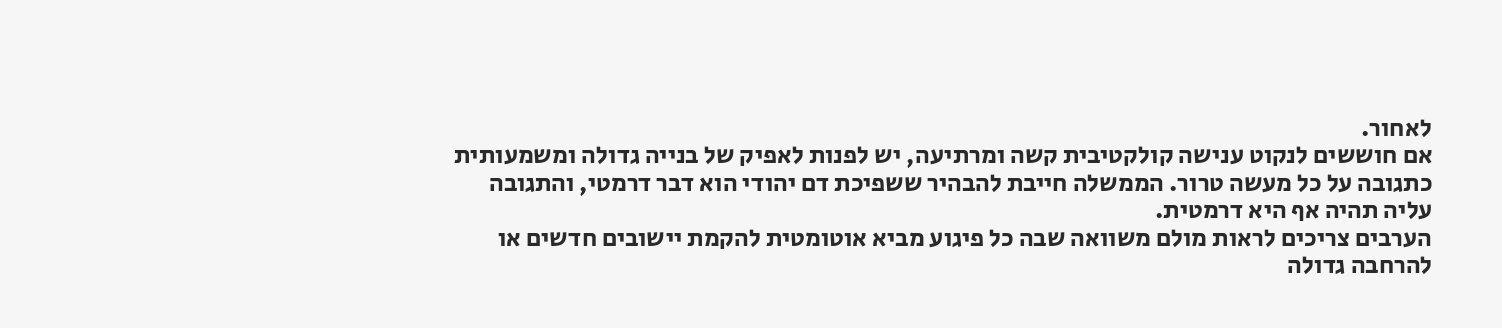לאחור.
אם חוששים לנקוט ענישה קולקטיבית קשה ומרתיעה, יש לפנות לאפיק של בנייה גדולה ומשמעותית כתגובה על כל מעשה טרור. הממשלה חייבת להבהיר ששפיכת דם יהודי הוא דבר דרמטי, והתגובה עליה תהיה אף היא דרמטית.
הערבים צריכים לראות מולם משוואה שבה כל פיגוע מביא אוטומטית להקמת יישובים חדשים או להרחבה גדולה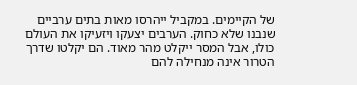של הקיימים. במקביל ייהרסו מאות בתים ערביים שנבנו שלא כחוק. הערבים יצעקו ויזעיקו את העולם כולו, אבל המסר ייקלט מהר מאוד. הם יקלטו שדרך הטרור אינה מנחילה להם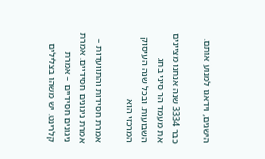הישגים, וידאגו למנוע אותם.

כבר 3334 שנה אנחנו מציינים את מעמד הר סיני בחג השבועות. ובכל שנה העיסוק המרכזי הוא

אמרת חסידות והתוועדות – אמרת ניגונים חסידיים. אמרת ניגונים חסידיים – אמרת קלרינט. יש משהו בצלילים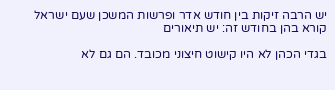יש הרבה זיקות בין חודש אדר ופרשות המשכן שעם ישראל קורא בהן בחודש זה: יש תיאורים

בגדי הכהן לא היו קישוט חיצוני מכובד. הם גם לא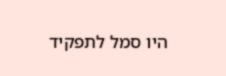היו סמל לתפקיד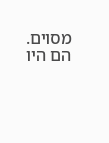מסוים. הם היו